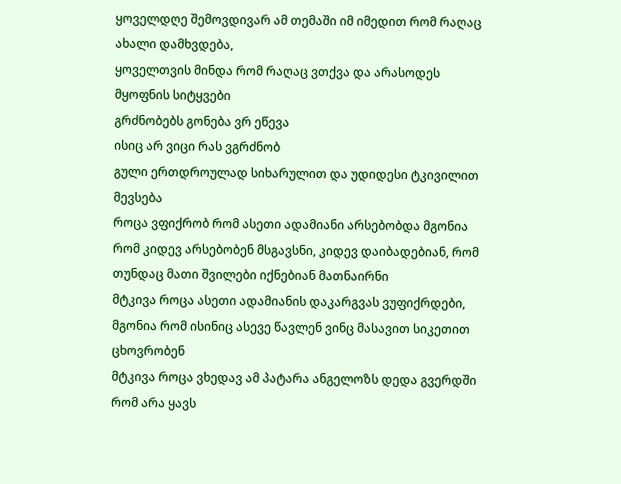ყოველდღე შემოვდივარ ამ თემაში იმ იმედით რომ რაღაც ახალი დამხვდება,
ყოველთვის მინდა რომ რაღაც ვთქვა და არასოდეს მყოფნის სიტყვები
გრძნობებს გონება ვრ ეწევა
ისიც არ ვიცი რას ვგრძნობ
გული ერთდროულად სიხარულით და უდიდესი ტკივილით მევსება
როცა ვფიქრობ რომ ასეთი ადამიანი არსებობდა მგონია რომ კიდევ არსებობენ მსგავსნი, კიდევ დაიბადებიან, რომ თუნდაც მათი შვილები იქნებიან მათნაირნი
მტკივა როცა ასეთი ადამიანის დაკარგვას ვუფიქრდები, მგონია რომ ისინიც ასევე წავლენ ვინც მასავით სიკეთით ცხოვრობენ
მტკივა როცა ვხედავ ამ პატარა ანგელოზს დედა გვერდში რომ არა ყავს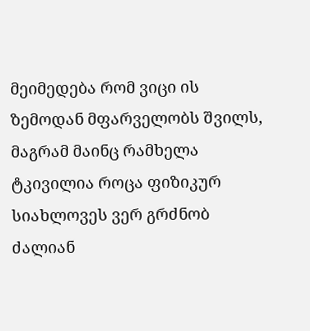მეიმედება რომ ვიცი ის ზემოდან მფარველობს შვილს,
მაგრამ მაინც რამხელა ტკივილია როცა ფიზიკურ სიახლოვეს ვერ გრძნობ
ძალიან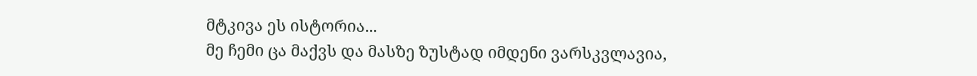მტკივა ეს ისტორია...
მე ჩემი ცა მაქვს და მასზე ზუსტად იმდენი ვარსკვლავია,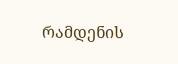რამდენის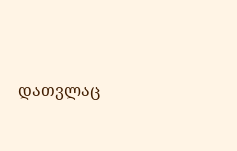დათვლაც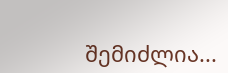შემიძლია...